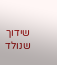שידוך שנולד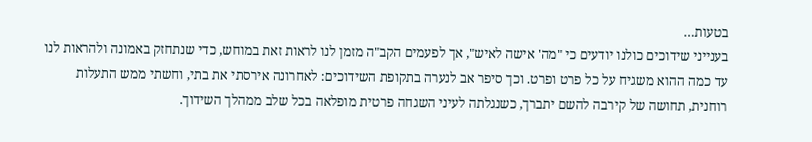בטעות…
בענייני שידוכים כולנו יודעים כי "מה' אישה לאיש", אך לפעמים הקב"ה מזמן לנו לראות זאת במוחש, כדי שנתחזק באמונה ולהראות לנו עד כמה ההוא משגיח על כל פרט ופרט. וכך סיפר אב לנערה בתקופת השידוכים: לאחרונה אירסתי את בתי, וחשתי ממש התעלות רוחנית, תחושה של קירבה להשם יתברך, כשנגלתה לעיני השגחה פרטית מופלאה בכל שלב ממהלך השידוך.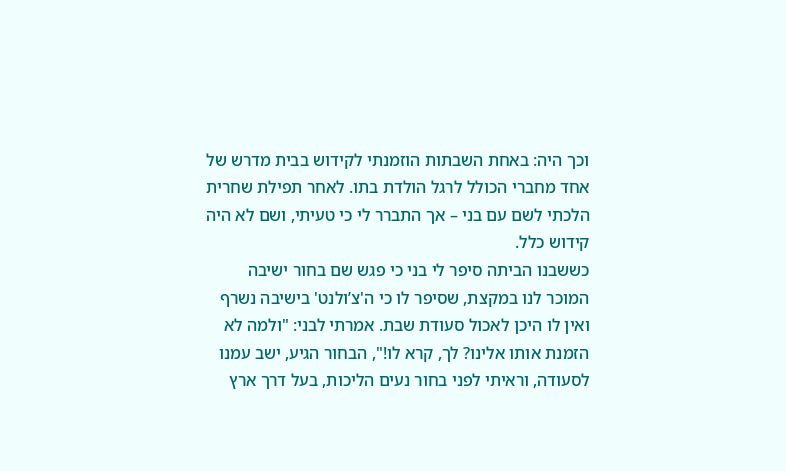וכך היה: באחת השבתות הוזמנתי לקידוש בבית מדרש של אחד מחברי הכולל לרגל הולדת בתו. לאחר תפילת שחרית הלכתי לשם עם בני – אך התברר לי כי טעיתי, ושם לא היה קידוש כלל.
כששבנו הביתה סיפר לי בני כי פגש שם בחור ישיבה המוכר לנו במקצת, שסיפר לו כי ה'צ’ולנט' בישיבה נשרף ואין לו היכן לאכול סעודת שבת. אמרתי לבני: "ולמה לא הזמנת אותו אלינו? לך, קרא לו!", הבחור הגיע, ישב עמנו לסעודה, וראיתי לפני בחור נעים הליכות, בעל דרך ארץ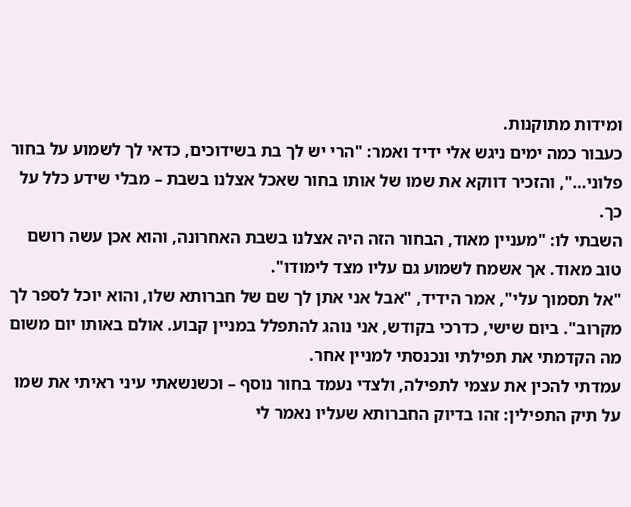ומידות מתוקנות.
כעבור כמה ימים ניגש אלי ידיד ואמר: "הרי יש לך בת בשידוכים, כדאי לך לשמוע על בחור פלוני…", והזכיר דווקא את שמו של אותו בחור שאכל אצלנו בשבת – מבלי שידע כלל על כך.
השבתי לו: "מעניין מאוד, הבחור הזה היה אצלנו בשבת האחרונה, והוא אכן עשה רושם טוב מאוד. אך אשמח לשמוע גם עליו מצד לימודו".
"אל תסמוך עלי", אמר הידיד, "אבל אני אתן לך שם של חברותא שלו, והוא יוכל לספר לך מקרוב". ביום שישי, כדרכי בקודש, אני נוהג להתפלל במניין קבוע. אולם באותו יום משום מה הקדמתי את תפילתי ונכנסתי למניין אחר.
עמדתי להכין את עצמי לתפילה, ולצדי נעמד בחור נוסף – וכשנשאתי עיני ראיתי את שמו על תיק התפילין: זהו בדיוק החברותא שעליו נאמר לי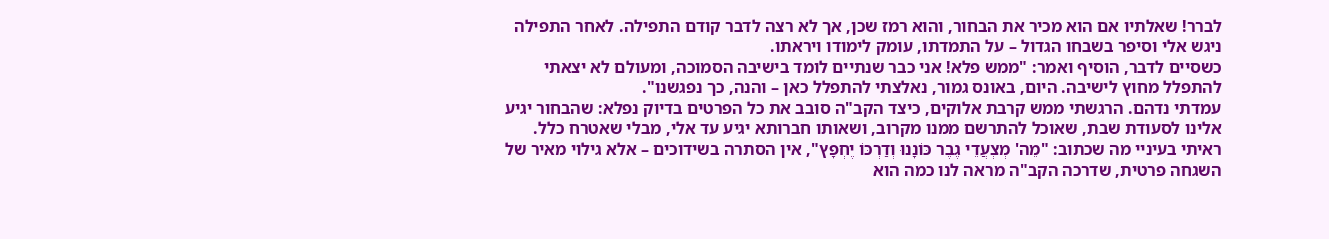לברר! שאלתיו אם הוא מכיר את הבחור, והוא רמז שכן, אך לא רצה לדבר קודם התפילה. לאחר התפילה ניגש אלי וסיפר בשבחו הגדול – על התמדתו, עומק לימודו ויראתו.
כשסיים לדבר, הוסיף ואמר: "ממש פלא! אני כבר שנתיים לומד בישיבה הסמוכה, ומעולם לא יצאתי להתפלל מחוץ לישיבה. היום, באונס גמור, נאלצתי להתפלל כאן – והנה, כך נפגשנו".
עמדתי נדהם. הרגשתי ממש קרבת אלוקים, כיצד הקב"ה סובב את כל הפרטים בדיוק נפלא: שהבחור יגיע אלינו לסעודת שבת, שאוכל להתרשם ממנו מקרוב, ושאותו חברותא יגיע עד אלי, מבלי שאטרח כלל.
ראיתי בעיניי מה שכתוב: "מֵה' מְצְעֲדֵי גֶבֶר כּוֹנָנוּ וְדַרְכּוֹ יֶחְפָּץ", אין הסתרה בשידוכים – אלא גילוי מאיר של השגחה פרטית, שדרכה הקב"ה מראה לנו כמה הוא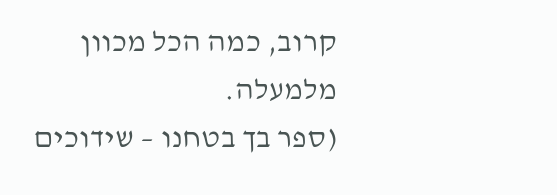קרוב, כמה הכל מכוון מלמעלה.
(ספר בך בטחנו – שידוכים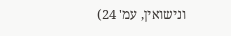ונישואין, עמ' 24)